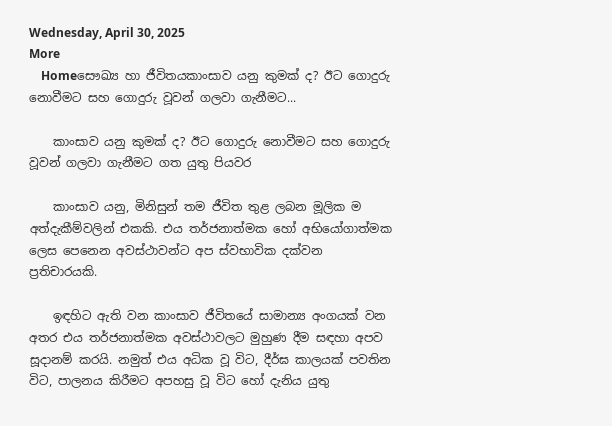Wednesday, April 30, 2025
More
    Homeසෞඛ්‍ය හා ජීවිතයකාංසාව යනු කුමක් ද? ඊට ගොදුරු නොවීමට සහ ගොදුරු වූවන් ගලවා ගැනීමට...

    කාංසාව යනු කුමක් ද? ඊට ගොදුරු නොවීමට සහ ගොදුරු වූවන් ගලවා ගැනීමට ගත යුතු පියවර

    කාංසාව යනු, මිනිසුන් තම ජීවිත තුළ ලබන මූලික ම අත්දැකීම්වලින් එකකි. එය තර්ජනාත්මක හෝ අභියෝගාත්මක ලෙස පෙනෙන අවස්ථාවන්ට අප ස්වභාවික දක්වන ප්‍රතිචාරයකි.

    ඉඳහිට ඇති වන කාංසාව ජීවිතයේ සාමාන්‍ය අංගයක් වන අතර එය තර්ජනාත්මක අවස්ථාවලට මුහුණ දීම සඳහා අපව සූදානම් කරයි. නමුත් එය අධික වූ විට, දීර්ඝ කාලයක් පවතින විට, පාලනය කිරීමට අපහසු වූ විට හෝ දැනිය යුතු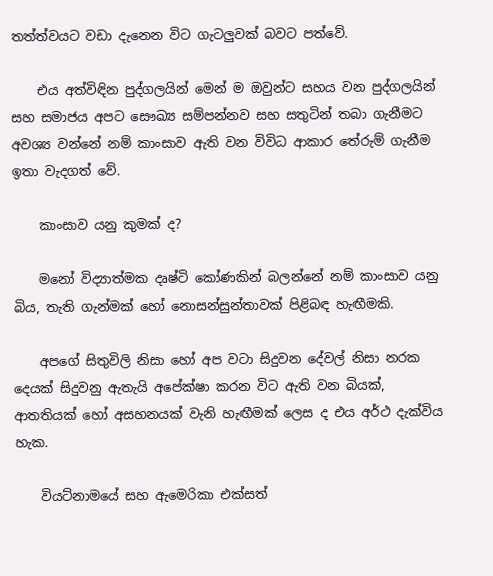තත්ත්වයට වඩා දැනෙන විට ගැටලුවක් බවට පත්වේ.

    එය අත්විඳින පුද්ගලයින් මෙන් ම ඔවුන්ට සහය වන පුද්ගලයින් සහ සමාජය අපට සෞඛ්‍ය සම්පන්නව සහ සතුටින් තබා ගැනීමට අවශ්‍ය වන්නේ නම් කාංසාව ඇති වන විවිධ ආකාර තේරුම් ගැනීම ඉතා වැදගත් වේ.

    කාංසාව යනු කුමක් ද?

    මනෝ විද්‍යාත්මක දෘෂ්ටි කෝණකින් බලන්නේ නම් කාංසාව යනු බිය, තැති ගැන්මක් හෝ නොසන්සුන්තාවක් පිළිබඳ හැඟීමකි.

    අපගේ සිතුවිලි නිසා හෝ අප වටා සිදුවන දේවල් නිසා නරක දෙයක් සිදුවනු ඇතැයි අපේක්ෂා කරන විට ඇති වන බියක්, ආතතියක් හෝ අසහනයක් වැනි හැඟීමක් ලෙස ද එය අර්ථ දැක්විය හැක.

    වියට්නාමයේ සහ ඇමෙරිකා එක්සත්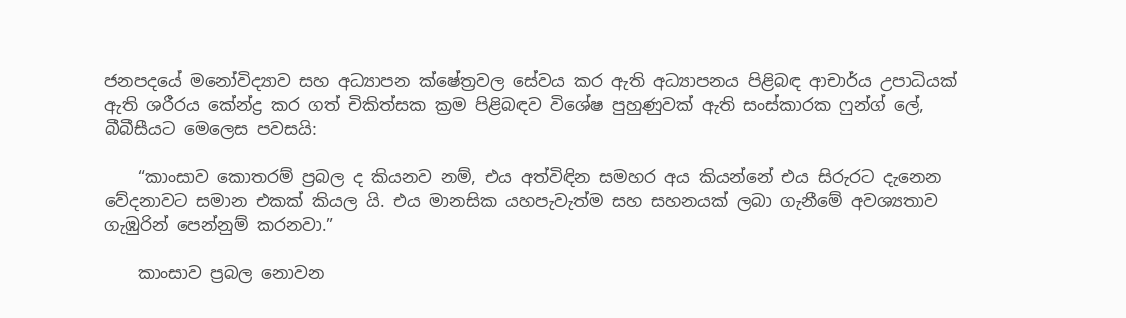ජනපදයේ මනෝවිද්‍යාව සහ අධ්‍යාපන ක්ෂේත්‍රවල සේවය කර ඇති අධ්‍යාපනය පිළිබඳ ආචාර්ය උපාධියක් ඇති ශරීරය කේන්ද්‍ර කර ගත් චිකිත්සක ක්‍රම පිළිබඳව විශේෂ පුහුණුවක් ඇති සංස්කාරක ෆුන්ග් ලේ, බීබීසීයට මෙලෙස පවසයි:

    “කාංසාව කොතරම් ප්‍රබල ද කියනව නම්, එය අත්විඳින සමහර අය කියන්නේ එය සිරුරට දැනෙන වේදනාවට සමාන එකක් කියල යි. එය මානසික යහපැවැත්ම සහ සහනයක් ලබා ගැනීමේ අවශ්‍යතාව ගැඹුරින් පෙන්නුම් කරනවා.”

    කාංසාව ප්‍රබල නොවන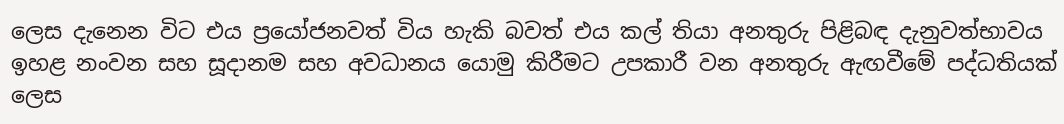ලෙස දැනෙන විට එය ප්‍රයෝජනවත් විය හැකි බවත් එය කල් තියා අනතුරු පිළිබඳ දැනුවත්භාවය ඉහළ නංවන සහ සූදානම සහ අවධානය යොමු කිරීමට උපකාරී වන අනතුරු ඇඟවීමේ පද්ධතියක් ලෙස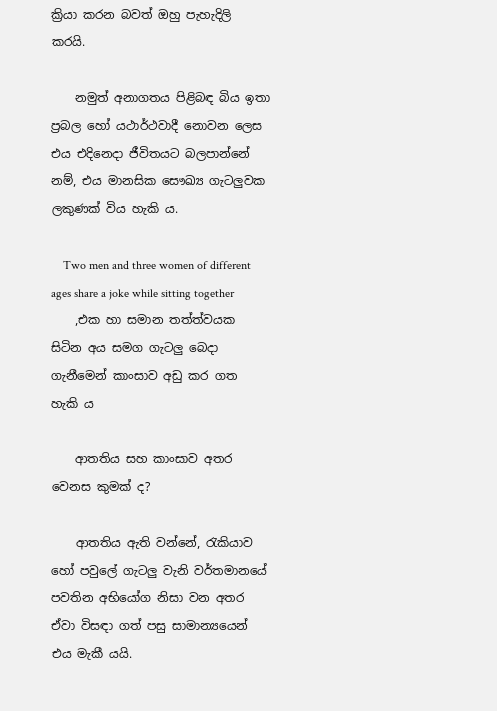ක්‍රියා කරන බවත් ඔහු පැහැදිලි කරයි.

    නමුත් අනාගතය පිළිබඳ බිය ඉතා ප්‍රබල හෝ යථාර්ථවාදී නොවන ලෙස එය එදිනෙදා ජීවිතයට බලපාන්නේ නම්, එය මානසික සෞඛ්‍ය ගැටලුවක ලකුණක් විය හැකි ය.

    Two men and three women of different ages share a joke while sitting together
    ,එක හා සමාන තත්ත්වයක සිටින අය සමග ගැටලු බෙදා ගැනීමෙන් කාංසාව අඩු කර ගත හැකි ය

    ආතතිය සහ කාංසාව අතර වෙනස කුමක් ද?

    ආතතිය ඇති වන්නේ, රැකියාව හෝ පවුලේ ගැටලු වැනි වර්තමානයේ පවතින අභියෝග නිසා වන අතර ඒවා විසඳා ගත් පසු සාමාන්‍යයෙන් එය මැකී යයි.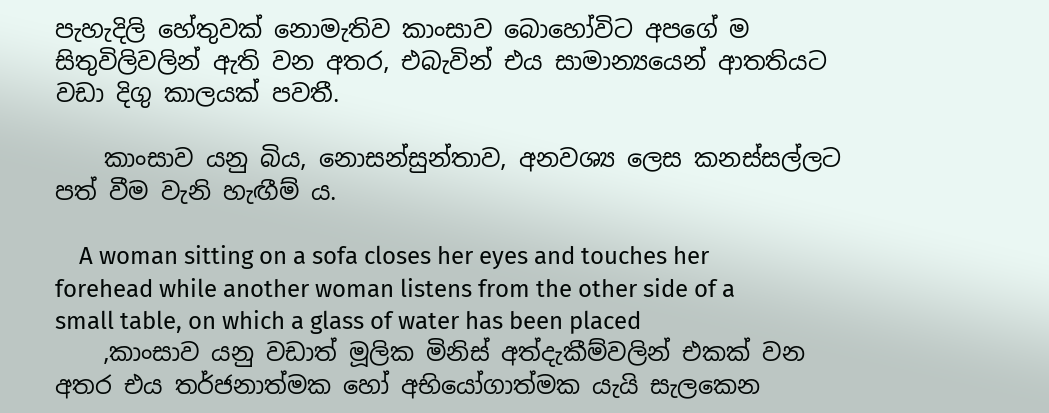පැහැදිලි හේතුවක් නොමැතිව කාංසාව බොහෝවිට අපගේ ම සිතුවිලිවලින් ඇති වන අතර, එබැවින් එය සාමාන්‍යයෙන් ආතතියට වඩා දිගු කාලයක් පවතී.

    කාංසාව යනු බිය, නොසන්සුන්තාව, අනවශ්‍ය ලෙස කනස්සල්ලට පත් වීම වැනි හැඟීම් ය.

    A woman sitting on a sofa closes her eyes and touches her forehead while another woman listens from the other side of a small table, on which a glass of water has been placed
    ,කාංසාව යනු වඩාත් මූලික මිනිස් අත්දැකීම්වලින් එකක් වන අතර එය තර්ජනාත්මක හෝ අභියෝගාත්මක යැයි සැලකෙන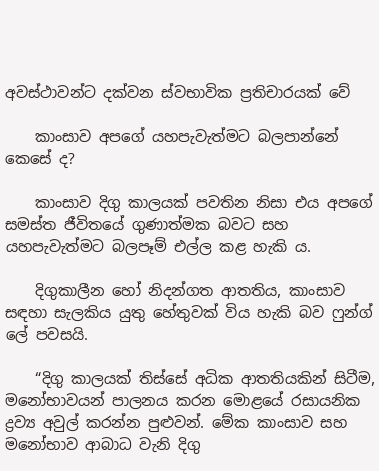අවස්ථාවන්ට දක්වන ස්වභාවික ප්‍රතිචාරයක් වේ

    කාංසාව අපගේ යහපැවැත්මට බලපාන්නේ කෙසේ ද?

    කාංසාව දිගු කාලයක් පවතින නිසා එය අපගේ සමස්ත ජීවිතයේ ගුණාත්මක බවට සහ යහපැවැත්මට බලපෑම් එල්ල කළ හැකි ය.

    දිගුකාලීන හෝ නිදන්ගත ආතතිය, කාංසාව සඳහා සැලකිය යුතු හේතුවක් විය හැකි බව ෆුන්ග් ලේ පවසයි.

    “දිගු කාලයක් තිස්සේ අධික ආතතියකින් සිටීම, මනෝභාවයන් පාලනය කරන මොළයේ රසායනික ද්‍රව්‍ය අවුල් කරන්න පුළුවන්. මේක කාංසාව සහ මනෝභාව ආබාධ වැනි දිගු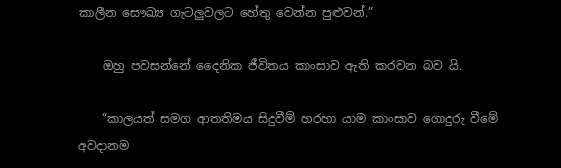කාලීන සෞඛ්‍ය ගැටලුවලට හේතු වෙන්න පුළුවන්.”

    ඔහු පවසන්නේ දෛනික ජීවිතය කාංසාව ඇති කරවන බව යි.

    “කාලයත් සමග ආතතිමය සිදුවීම් හරහා යාම කාංසාව ගොදුරු වීමේ අවදානම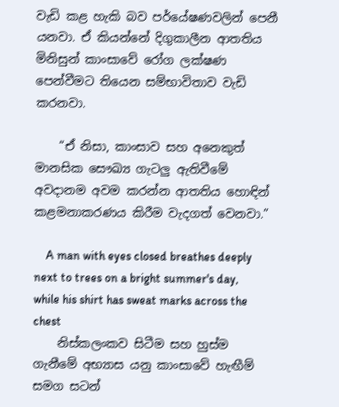වැඩි කළ හැකි බව පර්යේෂණවලින් පෙනී යනවා. ඒ කියන්නේ දිගුකාලීන ආතතිය මිනිසුන් කාංසාවේ රෝග ලක්ෂණ පෙන්වීමට තියෙන සම්භාවිතාව වැඩි කරනවා.

    “ඒ නිසා, කාංසාව සහ අනෙකුත් මානසික සෞඛ්‍ය ගැටලු ඇතිවීමේ අවදානම අවම කරන්න ආතතිය හොඳින් කළමනාකරණය කිරීම වැදගත් වෙනවා.”

    A man with eyes closed breathes deeply next to trees on a bright summer's day, while his shirt has sweat marks across the chest
    නිස්කලංකව සිටීම සහ හුස්ම ගැනීමේ අභ්‍යාස යනු කාංසාවේ හැඟීම් සමග සටන්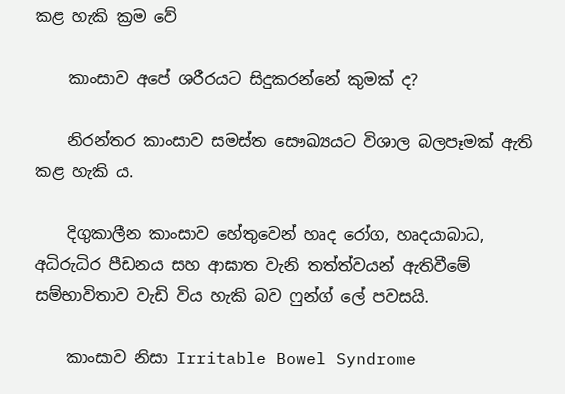කළ හැකි ක්‍රම වේ

    කාංසාව අපේ ශරීරයට සිදුකරන්නේ කුමක් ද?

    නිරන්තර කාංසාව සමස්ත සෞඛ්‍යයට විශාල බලපෑමක් ඇති කළ හැකි ය.

    දිගුකාලීන කාංසාව හේතුවෙන් හෘද රෝග, හෘදයාබාධ, අධිරුධිර පීඩනය සහ ආඝාත වැනි තත්ත්වයන් ඇතිවීමේ සම්භාවිතාව වැඩි විය හැකි බව ෆුන්ග් ලේ පවසයි.

    කාංසාව නිසා Irritable Bowel Syndrome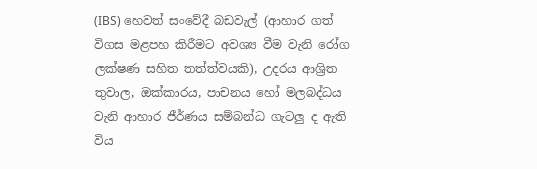(IBS) හෙවත් සංවේදී බඩවැල් (ආහාර ගත් විගස මළපහ කිරීමට අවශ්‍ය වීම වැනි රෝග ලක්ෂණ සහිත තත්ත්වයකි), උදරය ආශ්‍රිත තුවාල, ඔක්කාරය, පාචනය හෝ මලබද්ධය වැනි ආහාර ජීර්ණය සම්බන්ධ ගැටලු ද ඇති විය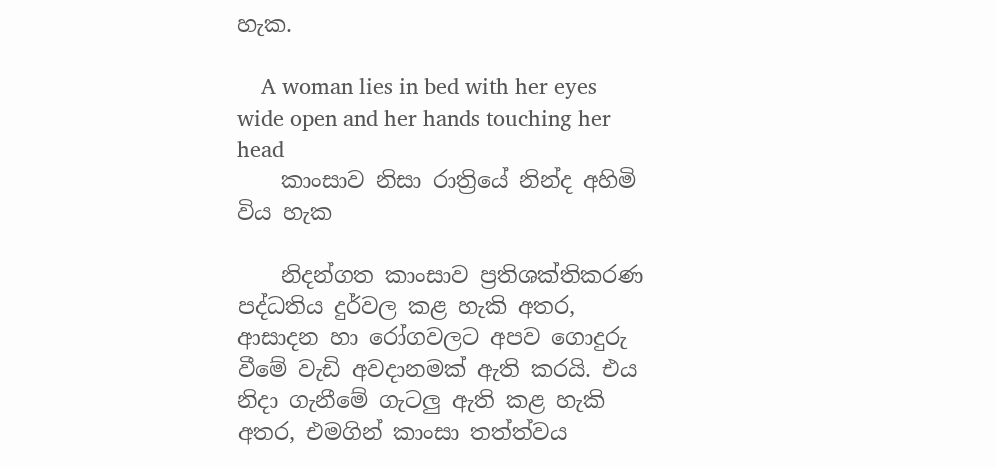හැක.

    A woman lies in bed with her eyes wide open and her hands touching her head
    කාංසාව නිසා රාත්‍රියේ නින්ද අහිමි විය හැක

    නිදන්ගත කාංසාව ප්‍රතිශක්තිකරණ පද්ධතිය දුර්වල කළ හැකි අතර, ආසාදන හා රෝගවලට අපව ගොදුරු වීමේ වැඩි අවදානමක් ඇති කරයි. එය නිදා ගැනීමේ ගැටලු ඇති කළ හැකි අතර, එමගින් කාංසා තත්ත්වය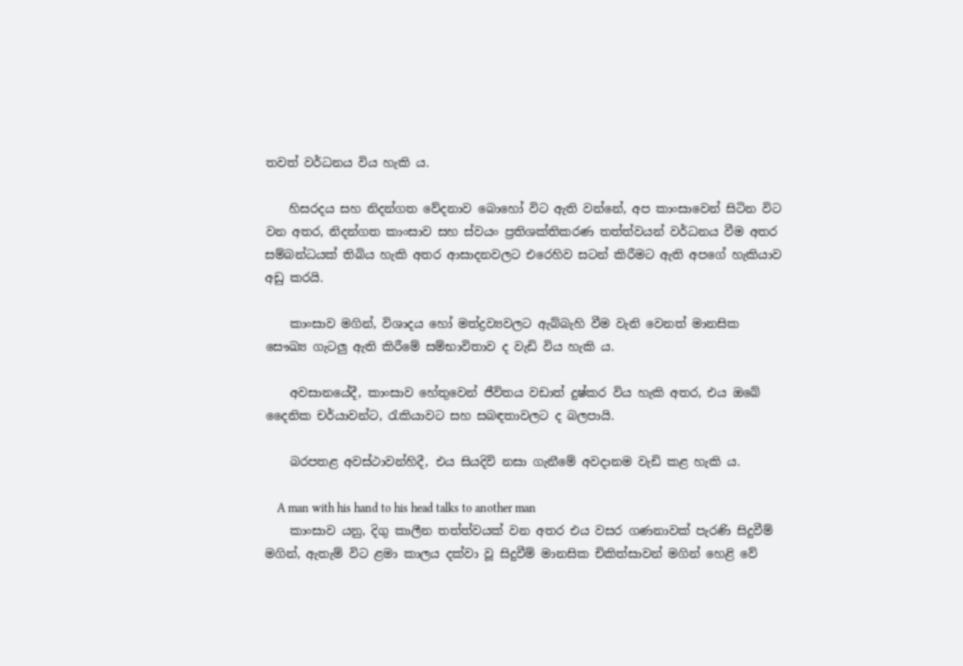තවත් වර්ධනය විය හැකි ය.

    හිසරදය සහ නිදන්ගත වේදනාව බොහෝ විට ඇති වන්නේ, අප කාංසාවෙන් සිටින විට වන අතර, නිදන්ගත කාංසාව සහ ස්වයං ප්‍රතිශක්තිකරණ තත්ත්වයන් වර්ධනය වීම අතර සම්බන්ධයක් තිබිය හැකි අතර ආසාදනවලට එරෙහිව සටන් කිරීමට ඇති අපගේ හැකියාව අඩු කරයි.

    කාංසාව මගින්, විශාදය හෝ මත්ද්‍රව්‍යවලට ඇබ්බැහි වීම වැනි වෙනත් මානසික සෞඛ්‍ය ගැටලු ඇති කිරීමේ සම්භාවිතාව ද වැඩි විය හැකි ය.

    අවසානයේදී, කාංසාව හේතුවෙන් ජීවිතය වඩාත් දුෂ්කර විය හැකි අතර, එය ඔබේ දෛනික චර්යාවන්ට, රැකියාවට සහ සබඳතාවලට ද බලපායි.

    බරපතළ අවස්ථාවන්හිදී, එය සියදිවි නසා ගැනීමේ අවදානම වැඩි කළ හැකි ය.

    A man with his hand to his head talks to another man
    කාංසාව යනු, දිගු කාලීන තත්ත්වයක් වන අතර එය වසර ගණනාවක් පැරණි සිදුවීම් මගින්, ඇතැම් විට ළමා කාලය දක්වා වූ සිදුවීම් මානසික චිකිත්සාවන් මගින් හෙළි වේ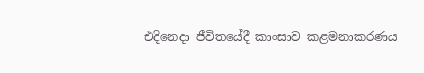එදිනෙදා ජීවිතයේදී කාංසාව කළමනාකරණය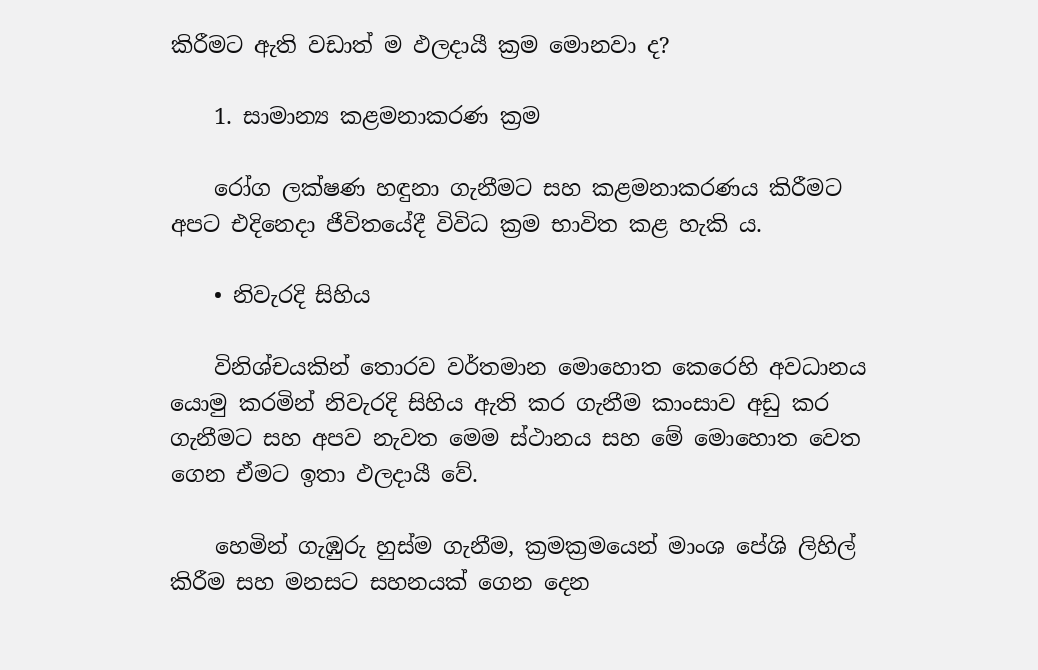කිරීමට ඇති වඩාත් ම ඵලදායී ක්‍රම මොනවා ද?

    1. සාමාන්‍ය කළමනාකරණ ක්‍රම

    රෝග ලක්ෂණ හඳුනා ගැනීමට සහ කළමනාකරණය කිරීමට අපට එදිනෙදා ජීවිතයේදී විවිධ ක්‍රම භාවිත කළ හැකි ය.

    • නිවැරදි සිහිය

    විනිශ්චයකින් තොරව වර්තමාන මොහොත කෙරෙහි අවධානය යොමු කරමින් නිවැරදි සිහිය ඇති කර ගැනීම කාංසාව අඩු කර ගැනීමට සහ අපව නැවත මෙම ස්ථානය සහ මේ මොහොත වෙත ගෙන ඒමට ඉතා ඵලදායී වේ.

    හෙමින් ගැඹුරු හුස්ම ගැනීම, ක්‍රමක්‍රමයෙන් මාංශ පේශි ලිහිල් කිරීම සහ මනසට සහනයක් ගෙන දෙන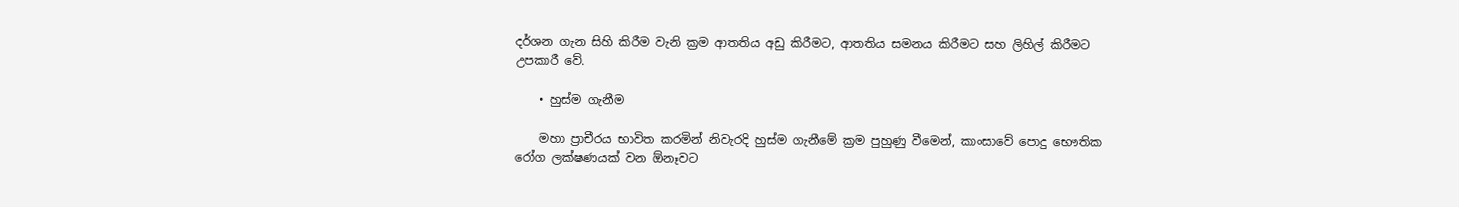දර්ශන ගැන සිහි කිරීම වැනි ක්‍රම ආතතිය අඩු කිරීමට, ආතතිය සමනය කිරීමට සහ ලිහිල් කිරීමට උපකාරී වේ.

    • හුස්ම ගැනීම

    මහා ප්‍රාචීරය භාවිත කරමින් නිවැරදි හුස්ම ගැනීමේ ක්‍රම පුහුණු වීමෙන්, කාංසාවේ පොදු භෞතික රෝග ලක්ෂණයක් වන ඕනෑවට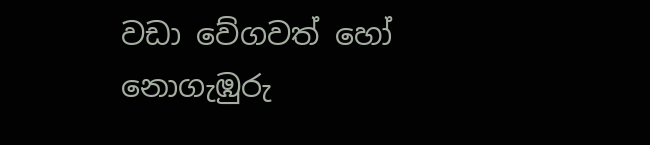වඩා වේගවත් හෝ නොගැඹුරු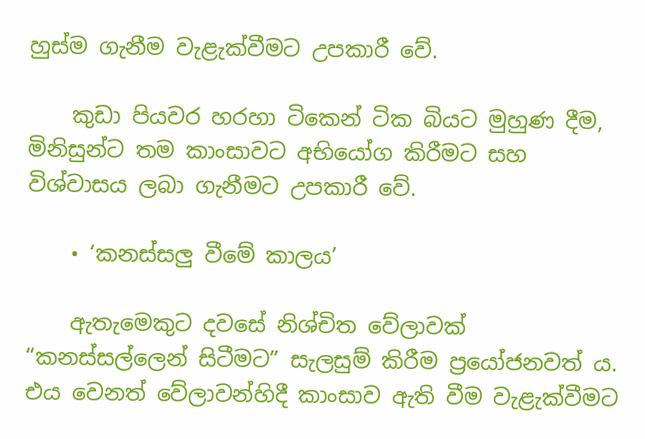හුස්ම ගැනීම වැළැක්වීමට උපකාරී වේ.

    කුඩා පියවර හරහා ටිකෙන් ටික බියට මුහුණ දීම, මිනිසුන්ට තම කාංසාවට අභියෝග කිරීමට සහ විශ්වාසය ලබා ගැනීමට උපකාරී වේ.

    • ‘කනස්සලු වීමේ කාලය’

    ඇතැමෙකුට දවසේ නිශ්චිත වේලාවක් “කනස්සල්ලෙන් සිටීමට” සැලසුම් කිරීම ප්‍රයෝජනවත් ය. එය වෙනත් වේලාවන්හිදී කාංසාව ඇති වීම වැළැක්වීමට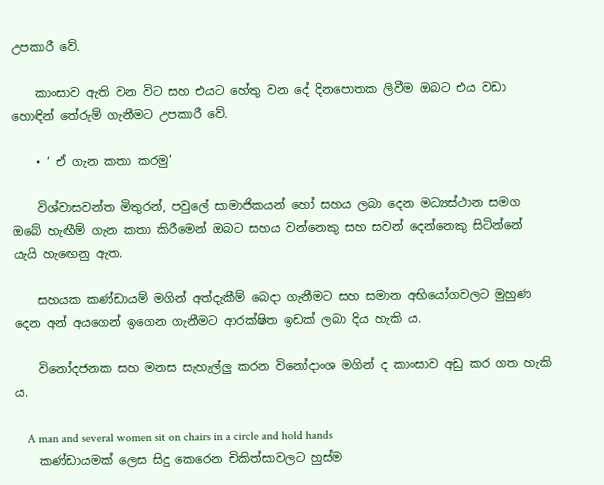උපකාරී වේ.

    කාංසාව ඇති වන විට සහ එයට හේතු වන දේ දිනපොතක ලිවීම ඔබට එය වඩා හොඳින් තේරුම් ගැනීමට උපකාරී වේ.

    • ‘ ඒ ගැන කතා කරමු’

    විශ්වාසවන්ත මිතුරන්, පවුලේ සාමාජිකයන් හෝ සහය ලබා දෙන මධ්‍යස්ථාන සමග ඔබේ හැඟීම් ගැන කතා කිරීමෙන් ඔබට සහය වන්නෙකු සහ සවන් දෙන්නෙකු සිටින්නේ යැයි හැඟෙනු ඇත.

    සහයක කණ්ඩායම් මගින් අත්දැකීම් බෙදා ගැනීමට සහ සමාන අභියෝගවලට මුහුණ දෙන අන් අයගෙන් ඉගෙන ගැනීමට ආරක්ෂිත ඉඩක් ලබා දිය හැකි ය.

    විනෝදජනක සහ මනස සැහැල්ලු කරන විනෝදාංශ මගින් ද කාංසාව අඩු කර ගත හැකි ය.

    A man and several women sit on chairs in a circle and hold hands
    කණ්ඩායමක් ලෙස සිදු කෙරෙන චිකිත්සාවලට හුස්ම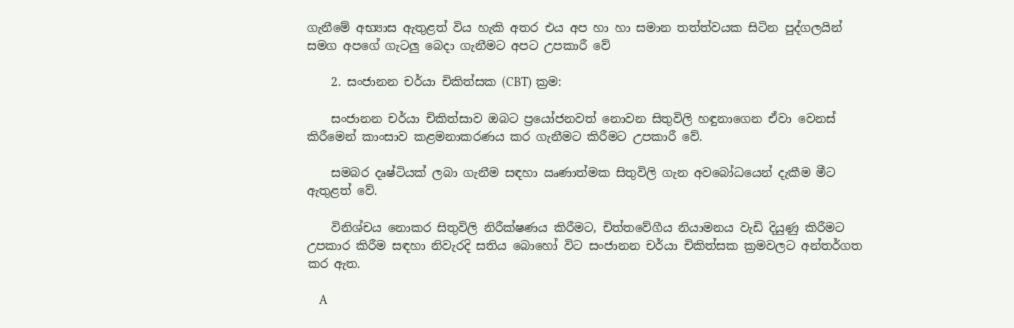ගැනීමේ අභ්‍යාස ඇතුළත් විය හැකි අතර එය අප හා හා සමාන තත්ත්වයක සිටින පුද්ගලයින් සමග අපගේ ගැටලු බෙදා ගැනීමට අපට උපකාරී වේ

    2. සංජානන චර්යා චිකිත්සක (CBT) ක්‍රම:

    සංජානන චර්යා චිකිත්සාව ඔබට ප්‍රයෝජනවත් නොවන සිතුවිලි හඳුනාගෙන ඒවා වෙනස් කිරීමෙන් කාංසාව කළමනාකරණය කර ගැනීමට කිරීමට උපකාරී වේ.

    සමබර දෘෂ්ටියක් ලබා ගැනීම සඳහා ඍණාත්මක සිතුවිලි ගැන අවබෝධයෙන් දැකීම මීට ඇතුළත් වේ.

    විනිශ්චය නොකර සිතුවිලි නිරීක්ෂණය කිරීමට, චිත්තවේගීය නියාමනය වැඩි දියුණු කිරීමට උපකාර කිරීම සඳහා නිවැරදි සතිය බොහෝ විට සංජානන චර්යා චිකිත්සක ක්‍රමවලට අන්තර්ගත කර ඇත.

    A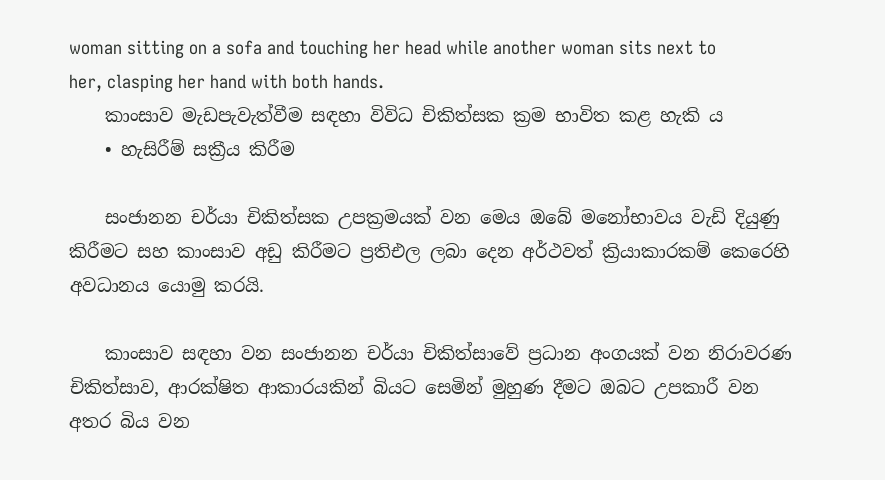woman sitting on a sofa and touching her head while another woman sits next to her, clasping her hand with both hands.
    කාංසාව මැඩපැවැත්වීම සඳහා විවිධ චිකිත්සක ක්‍රම භාවිත කළ හැකි ය
    • හැසිරීම් සක්‍රීය කිරීම

    සංජානන චර්යා චිකිත්සක උපක්‍රමයක් වන මෙය ඔබේ මනෝභාවය වැඩි දියුණු කිරීමට සහ කාංසාව අඩු කිරීමට ප්‍රතිඑල ලබා දෙන අර්ථවත් ක්‍රියාකාරකම් කෙරෙහි අවධානය යොමු කරයි.

    කාංසාව සඳහා වන සංජානන චර්යා චිකිත්සාවේ ප්‍රධාන අංගයක් වන නිරාවරණ චිකිත්සාව, ආරක්ෂිත ආකාරයකින් බියට සෙමින් මුහුණ දීමට ඔබට උපකාරී වන අතර බිය වන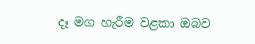දෑ මග හැරීම වළකා ඔබව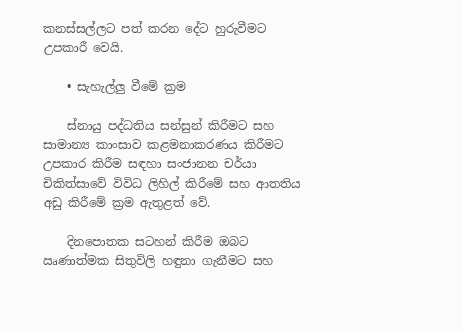කනස්සල්ලට පත් කරන දේට හුරුවීමට උපකාරී වෙයි.

    • සැහැල්ලු වීමේ ක්‍රම

    ස්නායු පද්ධතිය සන්සුන් කිරීමට සහ සාමාන්‍ය කාංසාව කළමනාකරණය කිරීමට උපකාර කිරීම සඳහා සංජානන චර්යා චිකිත්සාවේ විවිධ ලිහිල් කිරීමේ සහ ආතතිය අඩු කිරීමේ ක්‍රම ඇතුළත් වේ.

    දිනපොතක සටහන් කිරීම ඔබට ඍණාත්මක සිතුවිලි හඳුනා ගැනීමට සහ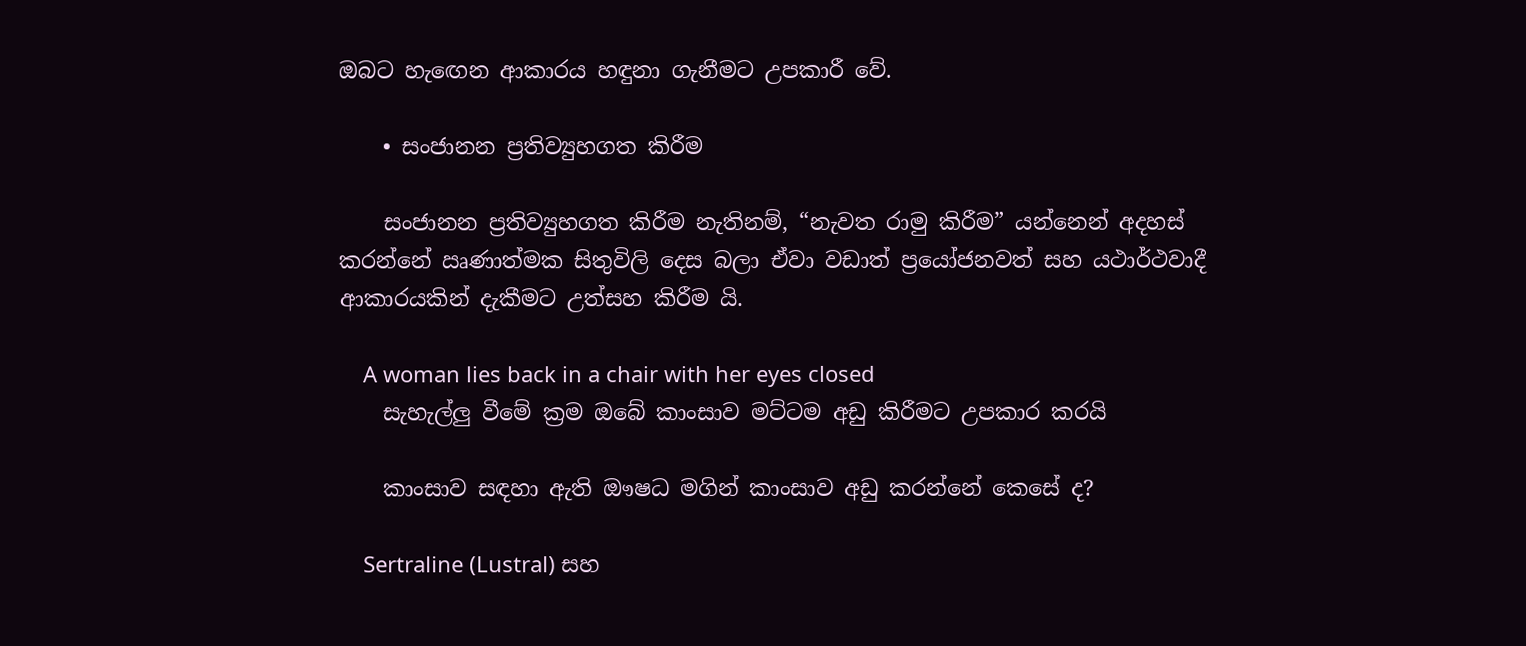ඔබට හැඟෙන ආකාරය හඳුනා ගැනීමට උපකාරී වේ.

    • සංජානන ප්‍රතිව්‍යුහගත කිරීම

    සංජානන ප්‍රතිව්‍යුහගත කිරීම නැතිනම්, “නැවත රාමු කිරීම” යන්නෙන් අදහස් කරන්නේ ඍණාත්මක සිතුවිලි දෙස බලා ඒවා වඩාත් ප්‍රයෝජනවත් සහ යථාර්ථවාදී ආකාරයකින් දැකීමට උත්සහ කිරීම යි.

    A woman lies back in a chair with her eyes closed
    සැහැල්ලු වීමේ ක්‍රම ඔබේ කාංසාව මට්ටම අඩු කිරීමට උපකාර කරයි

    කාංසාව සඳහා ඇති ඖෂධ මගින් කාංසාව අඩු කරන්නේ කෙසේ ද?

    Sertraline (Lustral) සහ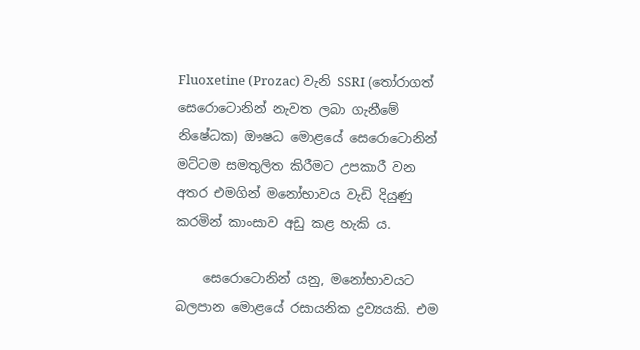Fluoxetine (Prozac) වැනි SSRI (තෝරාගත් සෙරොටොනින් නැවත ලබා ගැනීමේ නිෂේධක) ඖෂධ මොළයේ සෙරොටොනින් මට්ටම සමතුලිත කිරීමට උපකාරී වන අතර එමගින් මනෝභාවය වැඩි දියුණු කරමින් කාංසාව අඩු කළ හැකි ය.

    සෙරොටොනින් යනු, මනෝභාවයට බලපාන මොළයේ රසායනික ද්‍රව්‍යයකි. එම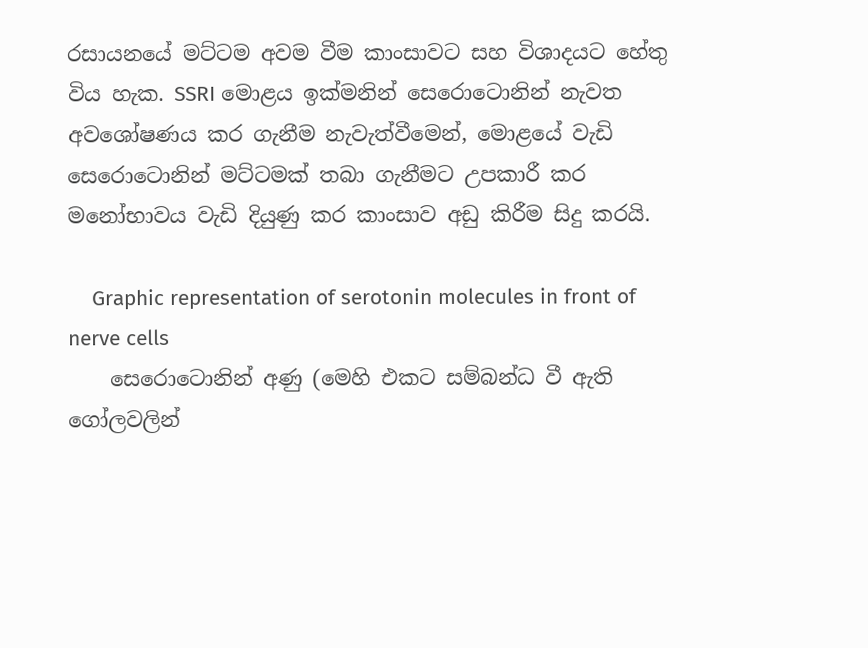රසායනයේ මට්ටම අවම වීම කාංසාවට සහ විශාදයට හේතු විය හැක. SSRI මොළය ඉක්මනින් සෙරොටොනින් නැවත අවශෝෂණය කර ගැනීම නැවැත්වීමෙන්, මොළයේ වැඩි සෙරොටොනින් මට්ටමක් තබා ගැනීමට උපකාරී කර මනෝභාවය වැඩි දියුණු කර කාංසාව අඩු කිරීම සිදු කරයි.

    Graphic representation of serotonin molecules in front of nerve cells
    සෙරොටොනින් අණු (මෙහි එකට සම්බන්ධ වී ඇති ගෝලවලින්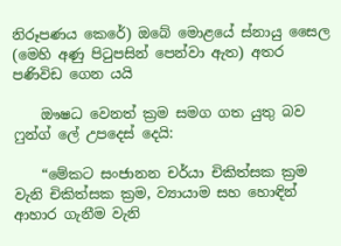නිරූපණය කෙරේ) ඔබේ මොළයේ ස්නායු සෛල (මෙහි අණු පිටුපසින් පෙන්වා ඇත) අතර පණිවිඩ ගෙන යයි

    ඖෂධ වෙනත් ක්‍රම සමග ගත යුතු බව ෆුන්ග් ලේ උපදෙස් දෙයි:

    “මේකට සංජානන චර්යා චිකිත්සක ක්‍රම වැනි චිකිත්සක ක්‍රම, ව්‍යායාම සහ හොඳින් ආහාර ගැනීම වැනි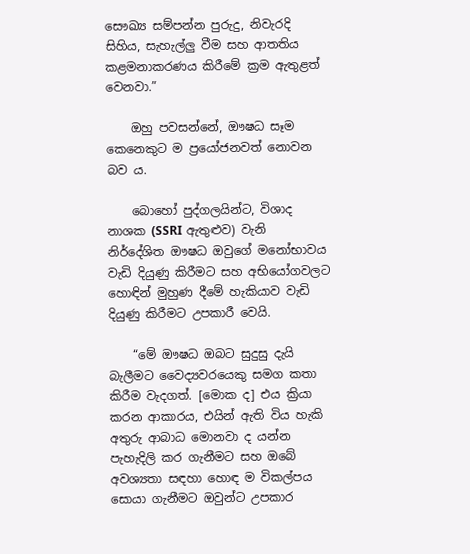සෞඛ්‍ය සම්පන්න පුරුදු, නිවැරදි සිහිය, සැහැල්ලු වීම සහ ආතතිය කළමනාකරණය කිරීමේ ක්‍රම ඇතුළත් වෙනවා.”

    ඔහු පවසන්නේ, ඖෂධ සෑම කෙනෙකුට ම ප්‍රයෝජනවත් නොවන බව ය.

    බොහෝ පුද්ගලයින්ට, විශාද නාශක (SSRI ඇතුළුව) වැනි නිර්දේශිත ඖෂධ ඔවුගේ මනෝභාවය වැඩි දියුණු කිරීමට සහ අභියෝගවලට හොඳින් මුහුණ දීමේ හැකියාව වැඩි දියුණු කිරීමට උපකාරී වෙයි.

    “මේ ඖෂධ ඔබට සුදුසු දැයි බැලීමට වෛද්‍යවරයෙකු සමග කතා කිරීම වැදගත්. [මොක ද] එය ක්‍රියා කරන ආකාරය, එයින් ඇති විය හැකි අතුරු ආබාධ මොනවා ද යන්න පැහැදිලි කර ගැනීමට සහ ඔබේ අවශ්‍යතා සඳහා හොඳ ම විකල්පය සොයා ගැනීමට ඔවුන්ට උපකාර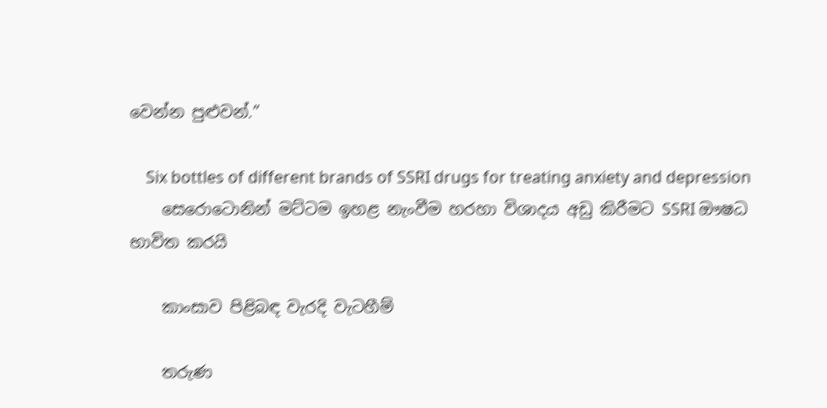වෙන්න පුළුවන්.”

    Six bottles of different brands of SSRI drugs for treating anxiety and depression
    සෙරොටොනින් මට්ටම ඉහළ නැංවීම හරහා විශාදය අඩු කිරීමට SSRI ඖෂධ භාවිත කරයි

    කාංසාව පිළිබඳ වැරදි වැටහීම්

    තරුණ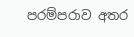පරම්පරාව අතර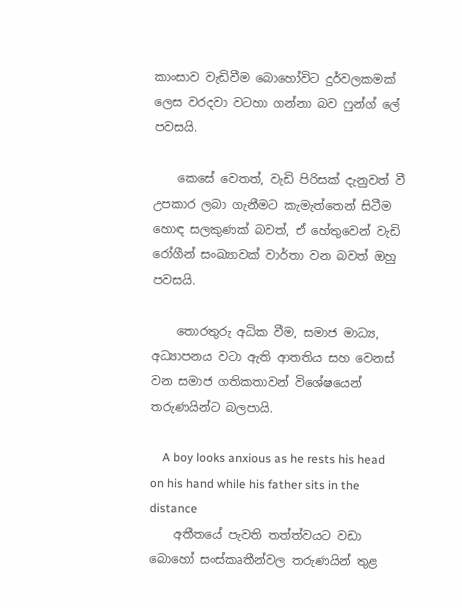කාංසාව වැඩිවීම බොහෝවිට දුර්වලකමක් ලෙස වරදවා වටහා ගන්නා බව ෆුන්ග් ලේ පවසයි.

    කෙසේ වෙතත්, වැඩි පිරිසක් දැනුවත් වී උපකාර ලබා ගැනීමට කැමැත්තෙන් සිටීම හොඳ සලකුණක් බවත්, ඒ හේතුවෙන් වැඩි රෝගීන් සංඛ්‍යාවක් වාර්තා වන බවත් ඔහු පවසයි.

    තොරතුරු අධික වීම, සමාජ මාධ්‍ය, අධ්‍යාපනය වටා ඇති ආතතිය සහ වෙනස් වන සමාජ ගතිකතාවන් විශේෂයෙන් තරුණයින්ට බලපායි.

    A boy looks anxious as he rests his head on his hand while his father sits in the distance
    අතීතයේ පැවති තත්ත්වයට වඩා බොහෝ සංස්කෘතීන්වල තරුණයින් තුළ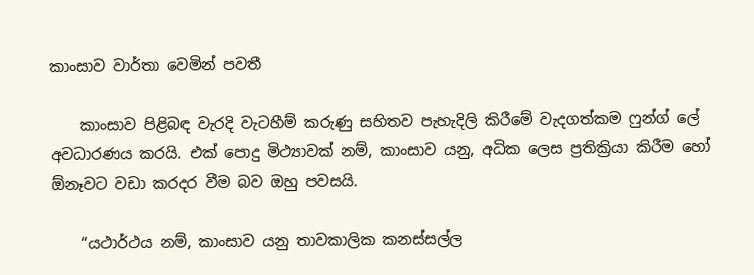කාංසාව වාර්තා වෙමින් පවතී

    කාංසාව පිළිබඳ වැරදි වැටහීම් කරුණු සහිතව පැහැදිලි කිරීමේ වැදගත්කම ෆුන්ග් ලේ අවධාරණය කරයි. එක් පොදු මිථ්‍යාවක් නම්, කාංසාව යනු, අධික ලෙස ප්‍රතික්‍රියා කිරීම හෝ ඕනෑවට වඩා කරදර වීම බව ඔහු පවසයි.

    “යථාර්ථය නම්, කාංසාව යනු තාවකාලික කනස්සල්ල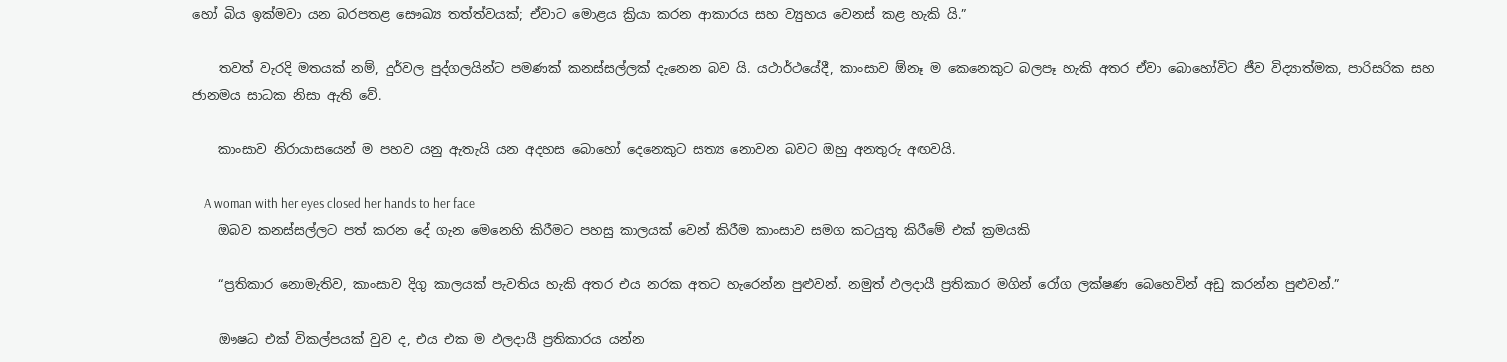හෝ බිය ඉක්මවා යන බරපතළ සෞඛ්‍ය තත්ත්වයක්; ඒවාට මොළය ක්‍රියා කරන ආකාරය සහ ව්‍යුහය වෙනස් කළ හැකි යි.”

    තවත් වැරදි මතයක් නම්, දුර්වල පුද්ගලයින්ට පමණක් කනස්සල්ලක් දැනෙන බව යි. යථාර්ථයේදී, කාංසාව ඕනෑ ම කෙනෙකුට බලපෑ හැකි අතර ඒවා බොහෝවිට ජීව විද්‍යාත්මක, පාරිසරික සහ ජානමය සාධක නිසා ඇති වේ.

    කාංසාව නිරායාසයෙන් ම පහව යනු ඇතැයි යන අදහස බොහෝ දෙනෙකුට සත්‍ය නොවන බවට ඔහු අනතුරු අඟවයි.

    A woman with her eyes closed her hands to her face
    ඔබව කනස්සල්ලට පත් කරන දේ ගැන මෙනෙහි කිරීමට පහසු කාලයක් වෙන් කිරීම කාංසාව සමග කටයුතු කිරීමේ එක් ක්‍රමයකි

    “ප්‍රතිකාර නොමැතිව, කාංසාව දිගු කාලයක් පැවතිය හැකි අතර එය නරක අතට හැරෙන්න පුළුවන්. නමුත් ඵලදායී ප්‍රතිකාර මගින් රෝග ලක්ෂණ බෙහෙවින් අඩු කරන්න පුළුවන්.”

    ඖෂධ එක් විකල්පයක් වුව ද, එය එක ම ඵලදායී ප්‍රතිකාරය යන්න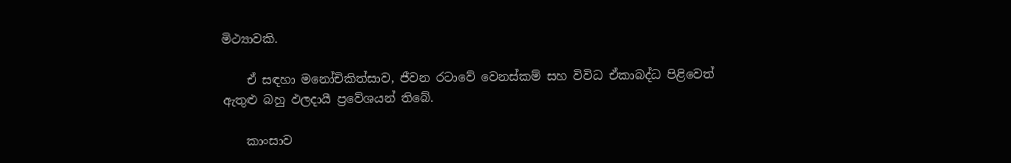මිථ්‍යාවකි.

    ඒ සඳහා මනෝචිකිත්සාව, ජීවන රටාවේ වෙනස්කම් සහ විවිධ ඒකාබද්ධ පිළිවෙත් ඇතුළු බහු ඵලදායී ප්‍රවේශයන් තිබේ.

    කාංසාව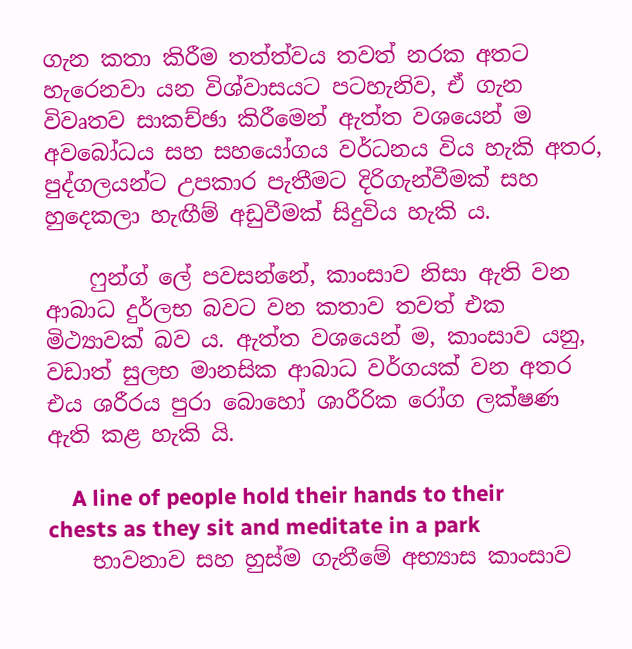ගැන කතා කිරීම තත්ත්වය තවත් නරක අතට හැරෙනවා යන විශ්වාසයට පටහැනිව, ඒ ගැන විවෘතව සාකච්ඡා කිරීමෙන් ඇත්ත වශයෙන් ම අවබෝධය සහ සහයෝගය වර්ධනය විය හැකි අතර, පුද්ගලයන්ට උපකාර පැතීමට දිරිගැන්වීමක් සහ හුදෙකලා හැඟීම් අඩුවීමක් සිදුවිය හැකි ය.

    ෆුන්ග් ලේ පවසන්නේ, කාංසාව නිසා ඇති වන ආබාධ දුර්ලභ බවට වන කතාව තවත් එක මිථ්‍යාවක් බව ය. ඇත්ත වශයෙන් ම, කාංසාව යනු, වඩාත් සුලභ මානසික ආබාධ වර්ගයක් වන අතර එය ශරීරය පුරා බොහෝ ශාරීරික රෝග ලක්ෂණ ඇති කළ හැකි යි.

    A line of people hold their hands to their chests as they sit and meditate in a park
    භාවනාව සහ හුස්ම ගැනීමේ අභ්‍යාස කාංසාව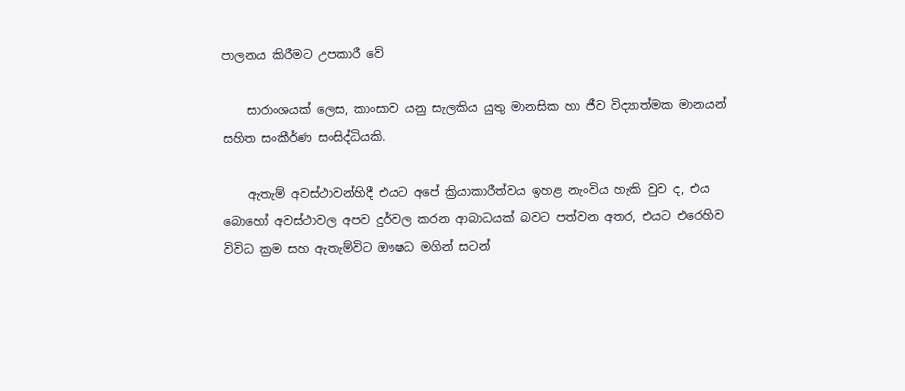පාලනය කිරීමට උපකාරී වේ

    සාරාංශයක් ලෙස, කාංසාව යනු සැලකිය යුතු මානසික හා ජීව විද්‍යාත්මක මානයන් සහිත සංකීර්ණ සංසිද්ධියකි.

    ඇතැම් අවස්ථාවන්හිදී එයට අපේ ක්‍රියාකාරීත්වය ඉහළ නැංවිය හැකි වුව ද, එය බොහෝ අවස්ථාවල අපව දුර්වල කරන ආබාධයක් බවට පත්වන අතර, එයට එරෙහිව විවිධ ක්‍රම සහ ඇතැම්විට ඖෂධ මගින් සටන්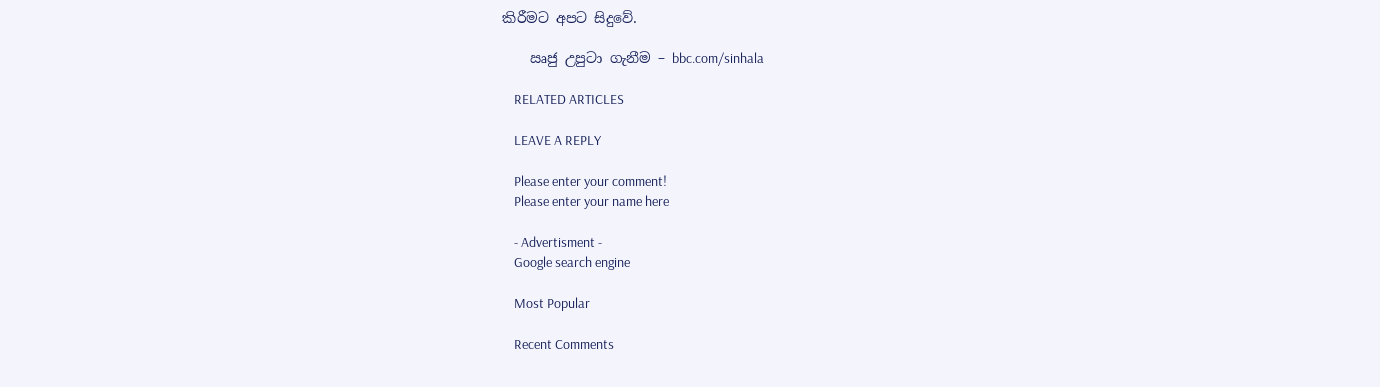කිරීමට අපට සිදුවේ.

    ඍජු උපුටා ගැනීම – bbc.com/sinhala

    RELATED ARTICLES

    LEAVE A REPLY

    Please enter your comment!
    Please enter your name here

    - Advertisment -
    Google search engine

    Most Popular

    Recent Comments